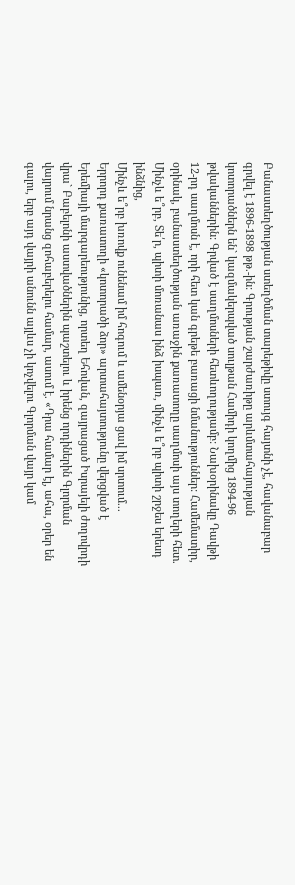Բանաստեղծության ստեղծման տարեթիվը ստույգ հայտնի չէ, հավանաբար գրվել է 1896-1898 թթ.-ին: Գրության շարժառիթը արևմտահայության կոտորածներն են` կազմակերպված սուլթան Համիդի կողմից 1894-96 թվականներին: Գրված է սաղմոսների հետևողությամբ: Նախօրինակը Դավթի 12-րդ սաղմոսն է, որի հետ կան գրեթե բառացի նմանություններ: Համեմատիր, օրինակ, բանաստեղծության առաջին քառատողը սաղմոսի այս տողերի հետ.
Մինչև ե՞րբ, Տե՛ր, պիտի մոռանաս ինձ իսպառ, մինչև ե՞րբ պիտի շրջես երեսդ ինձնից,
Մինչև ե՞րբ խռովք ունենամ իմ հոգում և ամենօրյա ցավ իմ սրտում...
Երրորդ քառատողի «կոտորածի ձոր» արտահայտությունը վերցված է Երեմիայի մարգարեությունից, որտեղ Եհովան, զայրացած Իսրայելի ժողովրդի վրա` Բաբելոնի աստվածներին պաշտելու և իրենց որդիներին Գլորման վայրում նրանց զոհաբերելու համար, ասում է. «Դրա համար էլ, ահա, օրեր են գալու, երբ այդ վայրի անունն այլևս չի կոչվելու Գլորման վայր կամ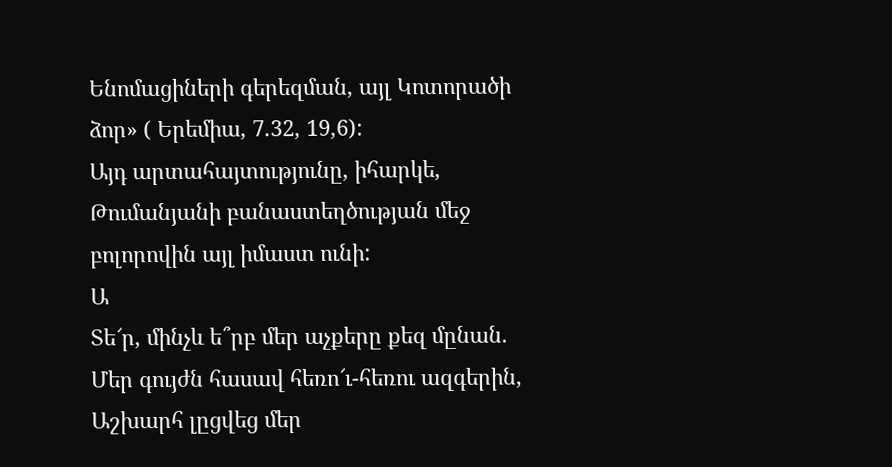Ենոմացիների գերեզման, այլ Կոտորածի ձոր» ( Երեմիա, 7.32, 19,6):
Այդ արտահայտությունը, իհարկե, Թումանյանի բանաստեղծության մեջ բոլորովին այլ իմաստ ունի:
Ա
Տե՜ր, մինչև ե՞րբ մեր աչքերը քեզ մընան.
Մեր գույժն հասավ հեռո՜ւ-հեռու ազգերին,
Աշխարհ լըցվեց մեր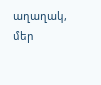աղաղակ, մեր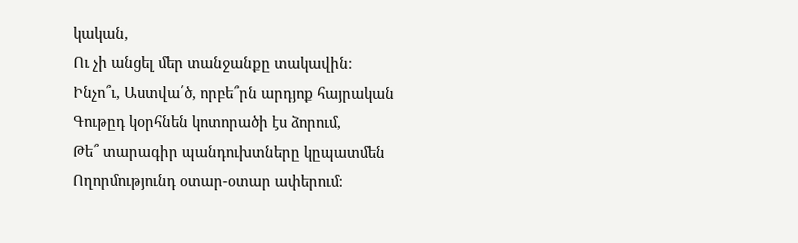կական,
Ու չի անցել մեր տանջանքը տակավին։
Ինչո՞ւ, Աստվա՛ծ, որբե՞րն արդյոք հայրական
Գութըդ կօրհնեն կոտորածի էս ձորում,
Թե՞ տարագիր պանդուխտները կըպատմեն
Ողորմությունդ օտար-օտար ափերում։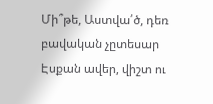Մի՞թե, Աստվա՛ծ, դեռ բավական չըտեսար
Էսքան ավեր, վիշտ ու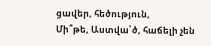ցավեր, հեծություն,
Մի՞թե, Աստվա՛ծ, հաճելի չեն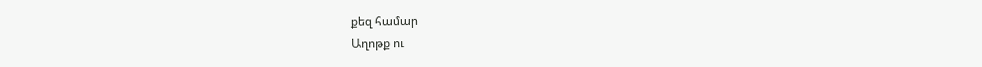քեզ համար
Աղոթք ու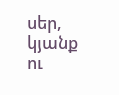սեր, կյանք ու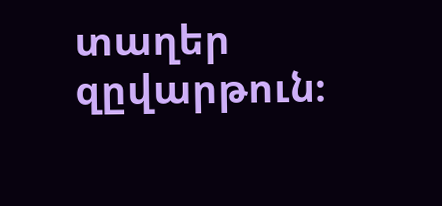տաղեր զըվարթուն։